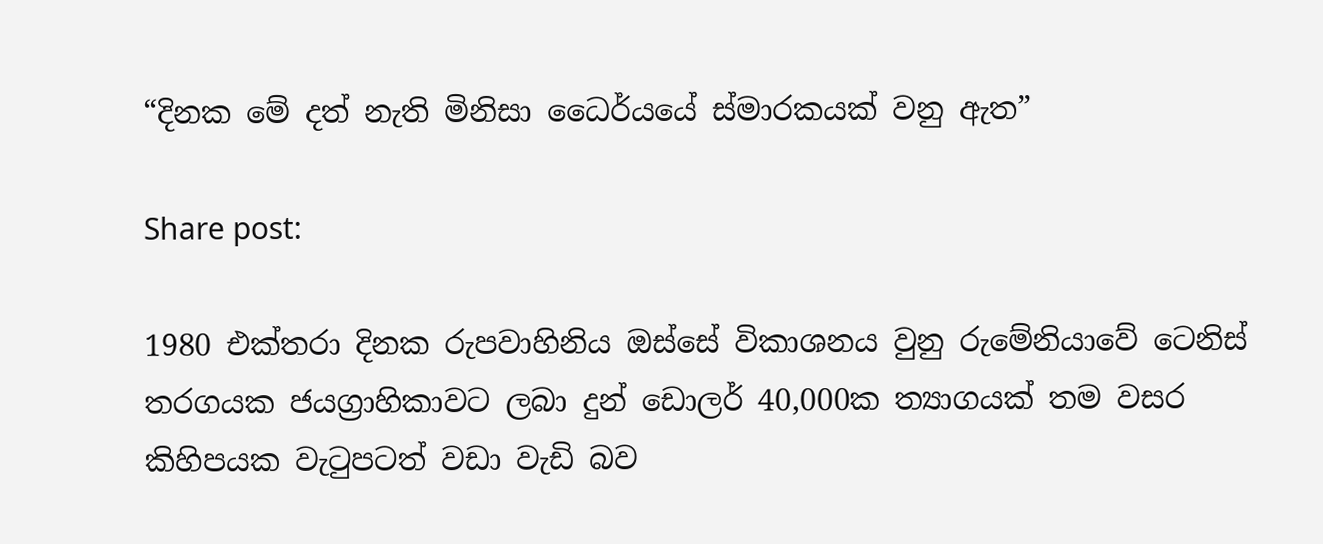“දිනක මේ දත් නැති මිනිසා ධෛර්යයේ ස්මාරකයක් වනු ඇත”

Share post:

1980 එක්තරා දිනක රුපවාහිනිය ඔස්සේ විකාශනය වුනු රුමේනියාවේ ටෙනිස් තරගයක ජයග්‍රාහිකාවට ලබා දුන් ඩොලර් 40,000ක ත්‍යාගයක් තම වසර කිහිපයක වැටුපටත් වඩා වැඩි බව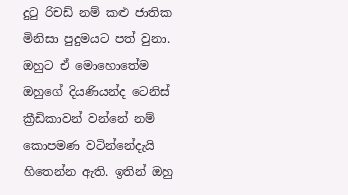දුටු රිචඩ් නම් කළු ජාතික මිනිසා පුදුමයට පත් වුනා. ඔහුට ඒ මොහොතේම ඔහුගේ දියණියන්ද ටෙනිස් ක්‍රීඩිකාවන් වන්නේ නම් කොපමණ වටින්නේදැයි හිතෙන්න ඇති. ඉතින් ඔහු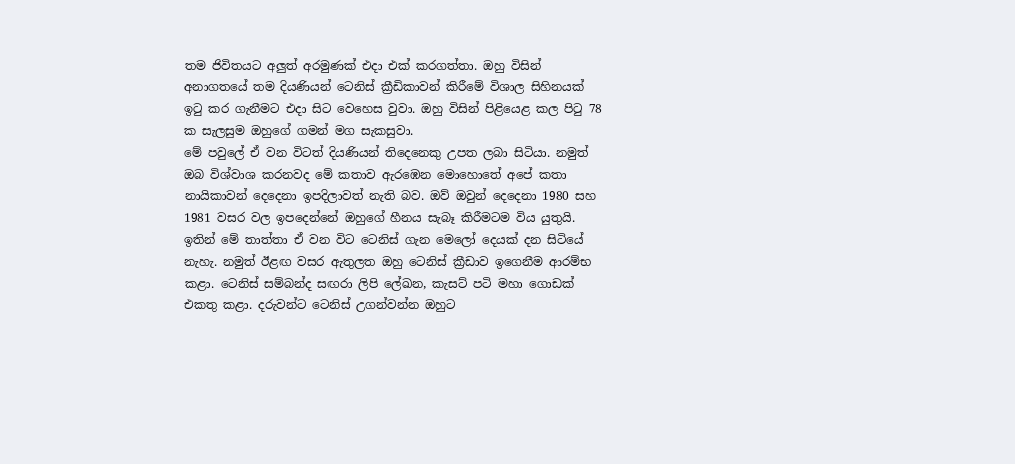තම ජිවිතයට අලුත් අරමුණක් එදා එක් කරගත්තා. ඔහු විසින් අනාගතයේ තම දියණියන් ටෙනිස් ක්‍රීඩිකාවන් කිරීමේ විශාල සිහිනයක් ඉටු කර ගැනීමට එදා සිට වෙහෙස වුවා. ඔහු විසින් පිළියෙළ කල පිටු 78 ක සැලසුම ඔහුගේ ගමන් මග සැකසුවා.
මේ පවුලේ ඒ වන විටත් දියණියන් තිදෙනෙකු උපත ලබා සිටියා. නමුත් ඔබ විශ්වාශ කරනවද මේ කතාව ඇරඹෙන මොහොතේ අපේ කතා නායිකාවන් දෙදෙනා ඉපදිලාවත් නැති බව. ඔව් ඔවුන් දෙදෙනා 1980 සහ 1981 වසර වල ඉපදෙන්නේ ඔහුගේ හීනය සැබෑ කිරීමටම විය යුතුයි.
ඉතින් මේ තාත්තා ඒ වන විට ටෙනිස් ගැන මෙලෝ දෙයක් දන සිටියේ නැහැ. නමුත් ඊළඟ වසර ඇතුලත ඔහු ටෙනිස් ක්‍රීඩාව ඉගෙනීම ආරම්භ කළා. ටෙනිස් සම්බන්ද සඟරා ලිපි ලේඛන, කැසට් පටි මහා ගොඩක් එකතු කළා. දරුවන්ට ටෙනිස් උගන්වන්න ඔහුට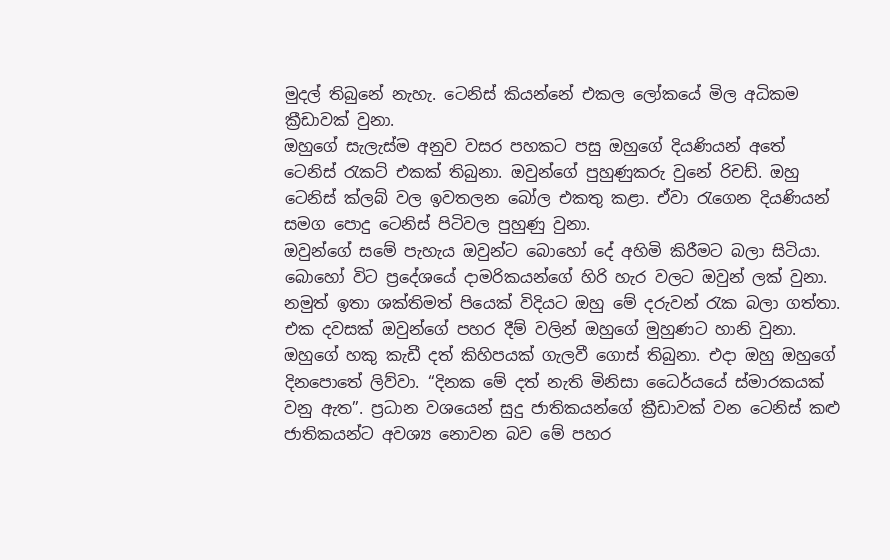මුදල් තිබුනේ නැහැ. ටෙනිස් කියන්නේ එකල ලෝකයේ මිල අධිකම ක්‍රීඩාවක් වුනා.
ඔහුගේ සැලැස්ම අනුව වසර පහකට පසු ඔහුගේ දියණියන් අතේ ටෙනිස් රැකට් එකක් තිබුනා. ඔවුන්ගේ පුහුණුකරු වුනේ රිචඩ්. ඔහු ටෙනිස් ක්ලබ් වල ඉවතලන බෝල එකතු කළා. ඒවා රැගෙන දියණියන් සමග පොදු ටෙනිස් පිටිවල පුහුණු වුනා.
ඔවුන්ගේ සමේ පැහැය ඔවුන්ට බොහෝ දේ අහිමි කිරීමට බලා සිටියා. බොහෝ විට ප්‍රදේශයේ දාමරිකයන්ගේ හිරි හැර වලට ඔවුන් ලක් වුනා. නමුත් ඉතා ශක්තිමත් පියෙක් විදියට ඔහු මේ දරුවන් රැක බලා ගත්තා. එක දවසක් ඔවුන්ගේ පහර දීම් වලින් ඔහුගේ මුහුණට හානි වුනා. ඔහුගේ හකු කැඩී දත් කිහිපයක් ගැලවී ගොස් තිබුනා. එදා ඔහු ඔහුගේ දිනපොතේ ලිව්වා. “දිනක මේ දත් නැති මිනිසා ධෛර්යයේ ස්මාරකයක් වනු ඇත”. ප්‍රධාන වශයෙන් සුදු ජාතිකයන්ගේ ක්‍රීඩාවක් වන ටෙනිස් කළු ජාතිකයන්ට අවශ්‍ය නොවන බව මේ පහර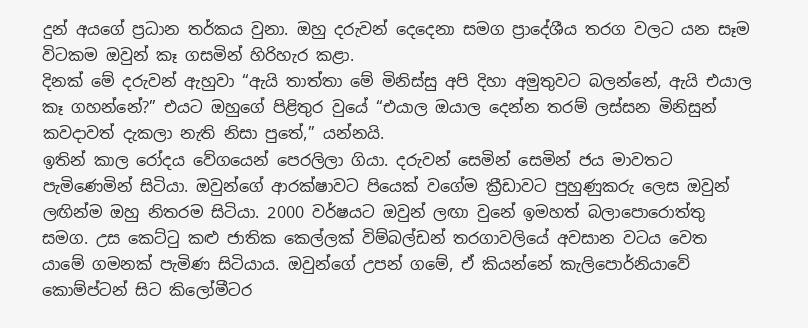දුන් අයගේ ප්‍රධාන තර්කය වුනා. ඔහු දරුවන් දෙදෙනා සමග ප්‍රාදේශීය තරග වලට යන සෑම විටකම ඔවුන් කෑ ගසමින් හිරිහැර කළා.
දිනක් මේ දරුවන් ඇහුවා “ඇයි තාත්තා මේ මිනිස්සු අපි දිහා අමුතුවට බලන්නේ, ඇයි එයාල කෑ ගහන්නේ?” එයට ඔහුගේ පිළිතුර වුයේ “එයාල ඔයාල දෙන්න තරම් ලස්සන මිනිසුන් කවදාවත් දැකලා නැති නිසා පුතේ,” යන්නයි.
ඉතින් කාල රෝදය වේගයෙන් පෙරලිලා ගියා. දරුවන් සෙමින් සෙමින් ජය මාවතට පැමිණෙමින් සිටියා. ඔවුන්ගේ ආරක්ෂාවට පියෙක් වගේම ක්‍රීඩාවට පුහුණුකරු ලෙස ඔවුන් ලඟින්ම ඔහු නිතරම සිටියා. 2000 වර්ෂයට ඔවුන් ලඟා වුනේ ඉමහත් බලාපොරොත්තු සමග. උස කෙට්ටු කළු ජාතික කෙල්ලක් විම්බල්ඩන් තරගාවලියේ අවසාන වටය වෙත යාමේ ගමනක් පැමිණ සිටියාය. ඔවුන්ගේ උපන් ගමේ, ඒ කියන්නේ කැලිපොර්නියාවේ කොම්ප්ටන් සිට කිලෝමීටර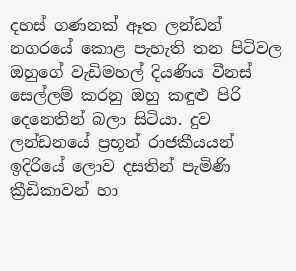දහස් ගණනක් ඈත ලන්ඩන් නගරයේ කොළ පැහැති තන පිටිවල ඔහුගේ වැඩිමහල් දියණිය වීනස් සෙල්ලම් කරනු ඔහු කඳුළු පිරි දෙනෙතින් බලා සිටියා. දුව ලන්ඩනයේ ප්‍රභූන් රාජකීයයන් ඉදිරියේ ලොව දසතින් පැමිණි ක්‍රීඩිකාවන් හා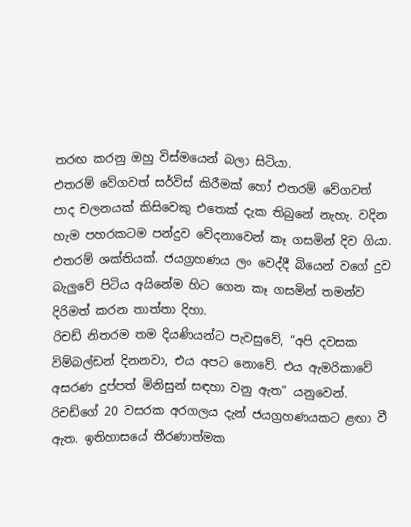තරඟ කරනු ඔහු විස්මයෙන් බලා සිටියා.
එතරම් වේගවත් සර්විස් කිරීමක් හෝ එතරම් වේගවත් පාද චලනයක් කිසිවෙකු එතෙක් දැක තිබුනේ නැහැ. වදින හැම පහරකටම පන්දුව වේදනාවෙන් කෑ ගසමින් දිව ගියා. එතරම් ශක්තියක්. ජයග්‍රහණය ලං වෙද්දී බියෙන් වගේ දුව බැලුවේ පිටිය අයිනේම හිට ගෙන කෑ ගසමින් තමන්ව දිරිමත් කරන තාත්තා දිහා.
රිචඩ් නිතරම තම දියණියන්ට පැවසුවේ, “අපි දවසක විම්බල්ඩන් දිනනවා, එය අපට නොවේ. එය ඇමරිකාවේ අසරණ දුප්පත් මිනිසුන් සඳහා වනු ඇත” යනුවෙන්. රිචඩ්ගේ 20 වසරක අරගලය දැන් ජයග්‍රහණයකට ළඟා වී ඇත. ඉතිහාසයේ තීරණාත්මක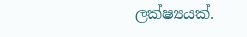ලක්ෂ්‍යයක්.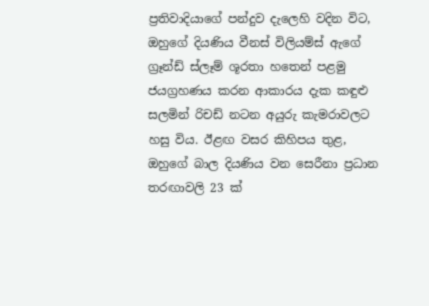ප්‍රතිවාදියාගේ පන්දුව දැලෙහි වදින විට, ඔහුගේ දියණිය වීනස් විලියම්ස් ඇගේ ග්‍රෑන්ඩ් ස්ලෑම් ශූරතා හතෙන් පළමු ජයග්‍රහණය කරන ආකාරය දැක කඳුළු සලමින් රිචඩ් නටන අයුරු කැමරාවලට හසු විය. ඊළඟ වසර කිහිපය තුළ, ඔහුගේ බාල දියණිය වන සෙරීනා ප්‍රධාන තරඟාවලි 23 ක්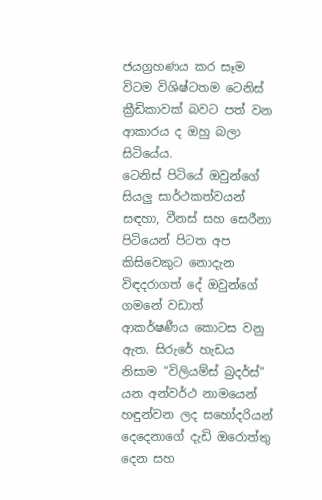ජයග්‍රහණය කර සෑම විටම විශිෂ්ටතම ටෙනිස් ක්‍රීඩිකාවක් බවට පත් වන ආකාරය ද ඔහු බලා සිටියේය.
ටෙනිස් පිටියේ ඔවුන්ගේ සියලු සාර්ථකත්වයන් සඳහා, වීනස් සහ සෙරීනා පිටියෙන් පිටත අප කිසිවෙකුට නොදැන විඳදරාගත් දේ ඔවුන්ගේ ගමනේ වඩාත් ආකර්ෂණීය කොටස වනු ඇත. සිරුරේ හැඩය නිසාම “විලියම්ස් බ්‍රදර්ස්” යන අන්වර්ථ නාමයෙන් හඳුන්වන ලද සහෝදරියන් දෙදෙනාගේ දැඩි ඔරොත්තු දෙන සහ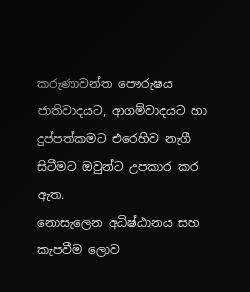කරුණාවන්ත පෞරුෂය ජාතිවාදයට, ආගම්වාදයට හා දුප්පත්කමට එරෙහිව නැගී සිටීමට ඔවුන්ට උපකාර කර ඇත.
නොසැලෙන අධිෂ්ඨානය සහ කැපවීම ලොව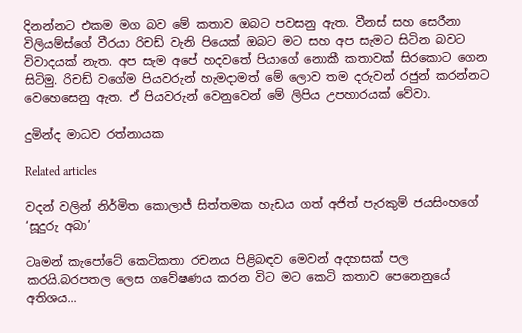දිනන්නට එකම මග බව මේ කතාව ඔබට පවසනු ඇත. වීනස් සහ සෙරීනා විලියම්ස්ගේ වීරයා රිචඩ් වැනි පියෙක් ඔබට මට සහ අප සැමට සිටින බවට විවාදයක් නැත. අප සැම අපේ හදවතේ පියාගේ නොකී කතාවක් සිරකොට ගෙන සිටිමු. රිචඩ් වගේම පියවරුන් හැමදාමත් මේ ලොව තම දරුවන් රජුන් කරන්නට වෙහෙසෙනු ඇත. ඒ පියවරුන් වෙනුවෙන් මේ ලිපිය උපහාරයක් වේවා.

දුමින්ද මාධව රත්නායක

Related articles

වදන් වලින් නිර්මිත කොලාජ් සිත්තමක හැඩය ගත් අජිත් පැරකුම් ජයසිංහගේ ‘සූදුරු අබා’

ටෘමන් කැපෝටේ කෙටිකතා රචනය පිළිබඳව මෙවන් අදහසක් පල කරයි.බරපතල ලෙස ගවේෂණය කරන විට මට කෙටි කතාව පෙනෙනුයේ අතිශය...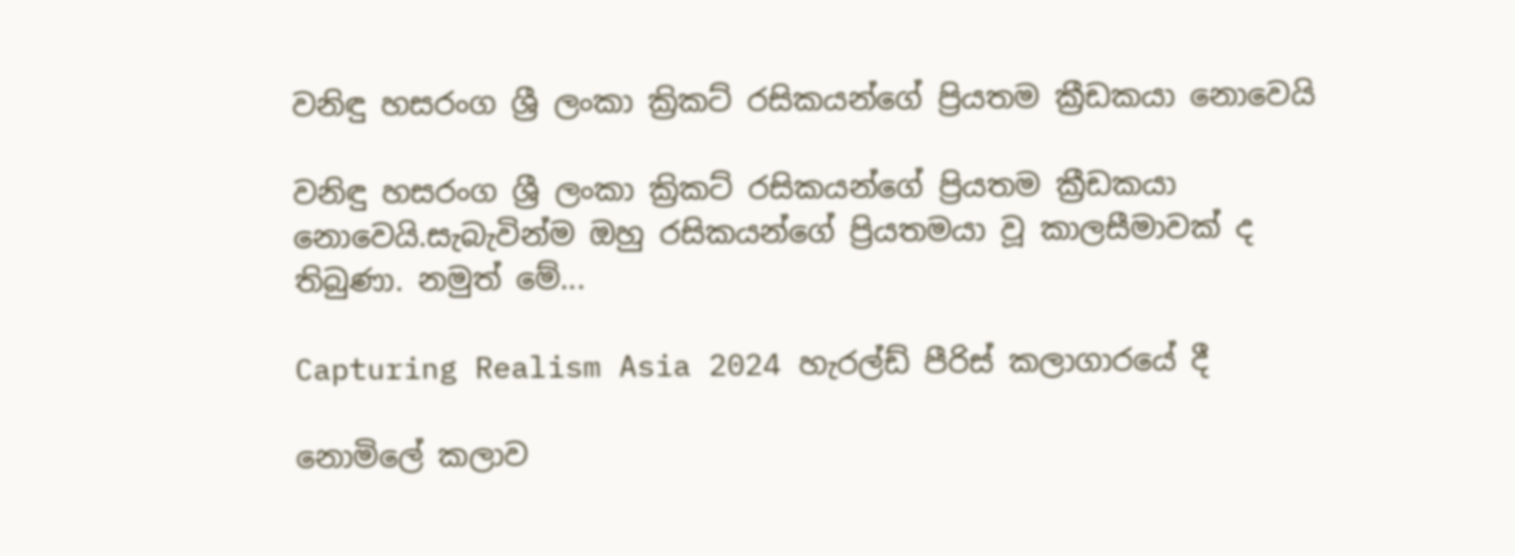වනිඳු හසරංග ශ්‍රී ලංකා ක්‍රිකට් රසිකයන්ගේ ප්‍රියතම ක්‍රීඩකයා නොවෙයි

වනිඳු හසරංග ශ්‍රී ලංකා ක්‍රිකට් රසිකයන්ගේ ප්‍රියතම ක්‍රීඩකයා නොවෙයි.සැබැවින්ම ඔහු රසිකයන්ගේ ප්‍රියතමයා වූ කාලසීමාවක් ද තිබුණා. නමුත් මේ...

Capturing Realism Asia 2024 හැරල්ඩ් පීරිස් කලාගාරයේ දී

නොමිලේ කලාව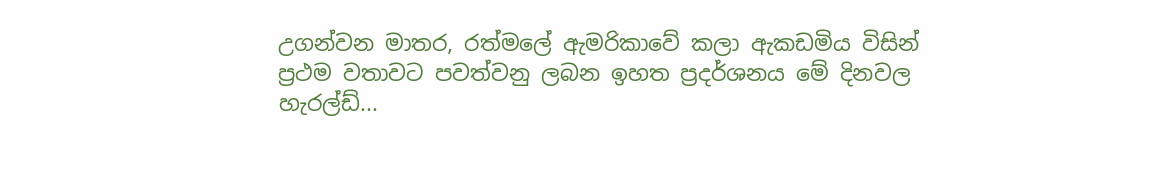උගන්වන මාතර, රත්මලේ ඇමරිකාවේ කලා ඇකඩමිය විසින් ප්‍රථම වතාවට පවත්වනු ලබන ඉහත ප්‍රදර්ශනය මේ දිනවල හැරල්ඩ්...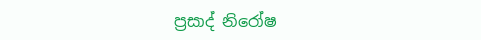ප්‍රසාද් නිරෝෂ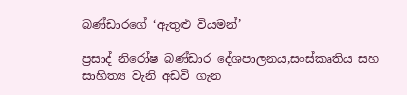බණ්ඩාරගේ ‘ඇතුළු වියමන්’

ප්‍රසාද් නිරෝෂ බණ්ඩාර දේශපාලනය,සංස්කෘතිය සහ සාහිත්‍ය වැනි අඩවි ගැන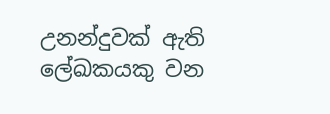උනන්දුවක් ඇති ලේඛකයකු වන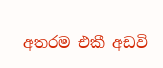අතරම එකී අඩවි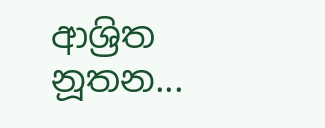ආශ්‍රිත නූතන...